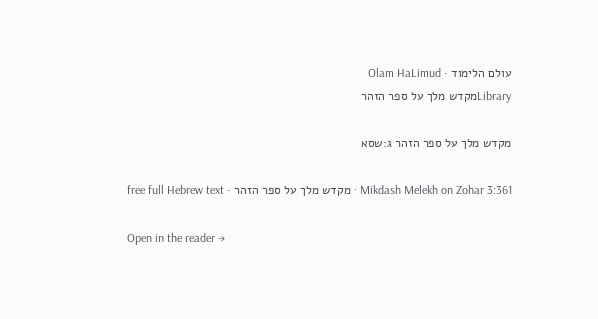עולם הלימוד · Olam HaLimud
Libraryמקדש מלך על ספר הזהר

מקדש מלך על ספר הזהר ג:שסא

Mikdash Melekh on Zohar 3:361 · מקדש מלך על ספר הזהר · free full Hebrew text

Open in the reader →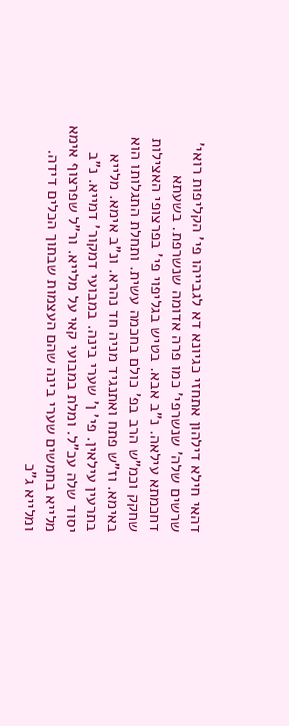דהאי חילא דילהון אתחזי כגיונא דא לגבייהו פי' הקליפות רואי' שרשים שלה' שנשרפי' כמו פרה אדומה שנשרפת. בשעתא דחכמתא עילאה. נ"ב אבא. בטיש בגליפוי פי' בפרצופי האצילות שחקק וכמ"ש הרב בפ' כולם בחכמה עשית. ותחלת התגלותו הוא באימא. וז"ש פתח ואתנגיד מניה חד נהרא. ונ"ב אימא. מלייא בתרעין עילאין. פי' ן' שערי בינה. במבועי דמקור' דמייא. נ"ב יסוד שלה עכ"ל. ומלת במבועי קאי על מלייא. ור"ל שפרצוף אימא מלייא בחמשים שערי בינה שהם העצמות שבתוך הכלים דידה. ומלייא ג"כ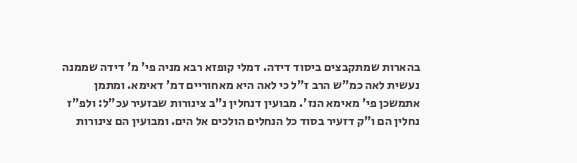בהארות שמתקבצים ביסוד דידה. דמלי קופזא רבא מניה פי' מ' דידה שממנה נעשית לאה כמ"ש הרב ז"ל כי לאה היא מאחוריים דמ' דאימא. ומתמן אתמשכן פי' מאימא הנז'. מבועין דנחלין נ"ב צינורות שבזעיר עכ"ל: ולפ"ז נחלין הם ו"ק דזעיר בסוד כל הנחלים הולכים אל הים. ומבועין הם צינורות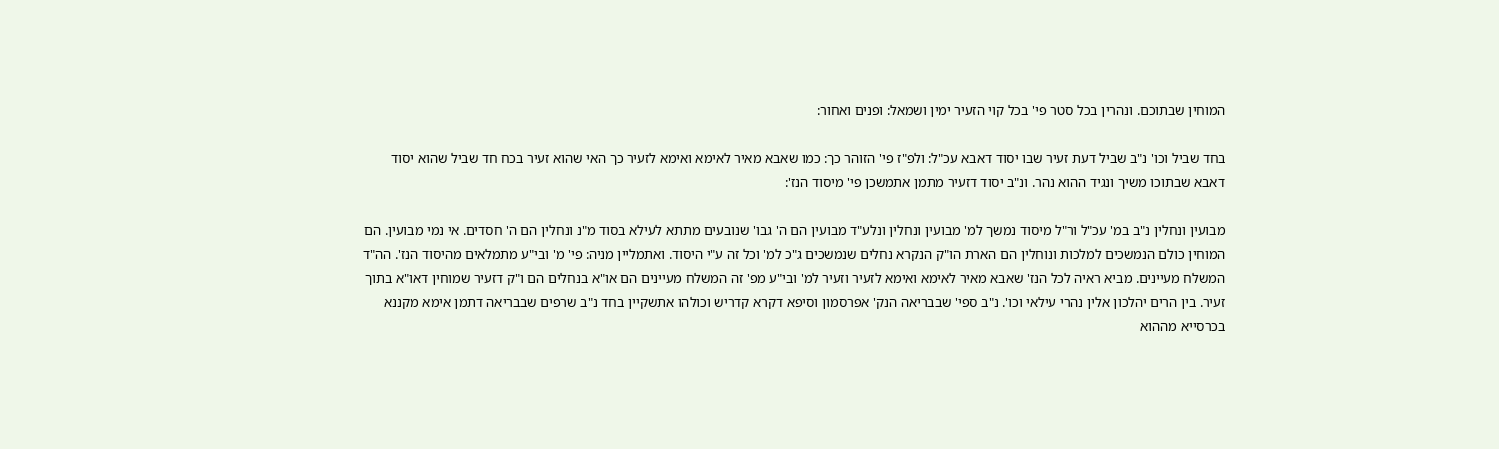המוחין שבתוכם. ונהרין בכל סטר פי' בכל קוי הזעיר ימין ושמאל: ופנים ואחור:

בחד שביל וכו' נ"ב שביל דעת זעיר שבו יסוד דאבא עכ"ל: ולפ"ז פי' הזוהר כך: כמו שאבא מאיר לאימא ואימא לזעיר כך האי שהוא זעיר בכח חד שביל שהוא יסוד דאבא שבתוכו משיך ונגיד ההוא נהר. ונ"ב יסוד דזעיר מתמן אתמשכן פי' מיסוד הנז':

מבועין ונחלין נ"ב במ' עכ"ל ור"ל מיסוד נמשך למ' מבועין ונחלין ונלע"ד מבועין הם ה' גבו' שנובעים מתתא לעילא בסוד מ"נ ונחלין הם ה' חסדים. אי נמי מבועין. הם המוחין כולם הנמשכים למלכות ונוחלין הם הארת הו"ק הנקרא נחלים שנמשכים ג"כ למ' וכל זה ע"י היסוד. ואתמליין מניה: פי' מ' ובי"ע מתמלאים מהיסוד הנז'. הה"ד המשלח מעיינים. מביא ראיה לכל הנז' שאבא מאיר לאימא ואימא לזעיר וזעיר למ' ובי"ע מפ' זה המשלח מעיינים הם או"א בנחלים הם ו"ק דזעיר שמוחין דאו"א בתוך זעיר. בין הרים יהלכון אלין נהרי עילאי וכו'. נ"ב ספי' שבבריאה הנק' אפרסמון וסיפא דקרא קדריש וכולהו אתשקיין בחד נ"ב שרפים שבבריאה דתמן אימא מקננא בכרסייא מההוא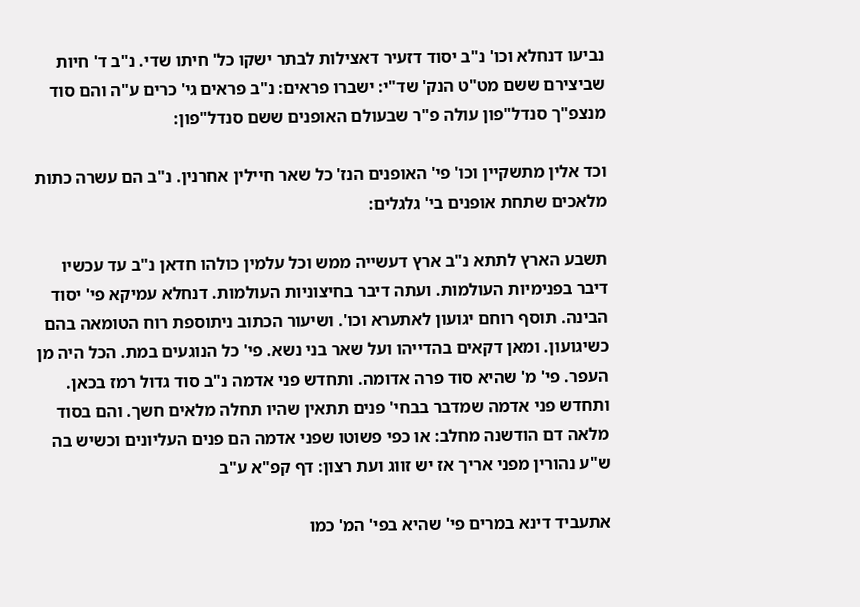נביעו דנחלא וכו' נ"ב יסוד דזעיר דאצילות לבתר ישקו כל' חיתו שדי. נ"ב ד' חיות שביצירם ששם מט"ט הנק' שד"י: ישברו פראים: נ"ב פראים גי' כרים ע"ה והם סוד מנצפ"ך סנדל"פון עולה פ"ר שבעולם האופנים ששם סנדל"פון:

וכד אלין מתשקיין וכו' פי' האופנים הנז' כל שאר חיילין אחרנין. נ"ב הם עשרה כתות מלאכים שתחת אופנים בי' גלגלים:

תשבע הארץ לתתא נ"ב ארץ דעשייה ממש וכל עלמין כולהו חדאן נ"ב עד עכשיו דיבר בפנימיות העולמות. ועתה דיבר בחיצוניות העולמות. דנחלא עמיקא פי' יסוד הבינה. תוסף רוחם יגועון לאתערא וכו'. ושיעור הכתוב ניתוספת רוח הטומאה בהם כשיגועון. ומאן דקאים בהדייהו ועל שאר בני נשא. פי' כל הנוגעים במת. הכל היה מן העפר. פי' מ' שהיא סוד פרה אדומה. ותחדש פני אדמה נ"ב סוד גדול רמז בכאן. ותחדש פני אדמה שמדבר בבחי' פנים תתאין שהיו תחלה מלאים חשך. והם בסוד מלאה דם הודשנה מחלב: או כפי פשוטו שפני אדמה הם פנים העליונים וכשיש בה ש"ע נהורין מפני אריך אז יש זווג ועת רצון: דף קפ"א ע"ב

אתעביד דינא במרים פי' שהיא בפי' המ' כמו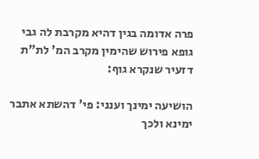פרה אדומה בגין דהיא מקרבת לה גבי גופא פירוש שהימין מקרב המ' לת"ת דזעיר שנקרא גוף:

הושיעה ימינך וענני: פי' דהשתא אתבר ימינא ולכך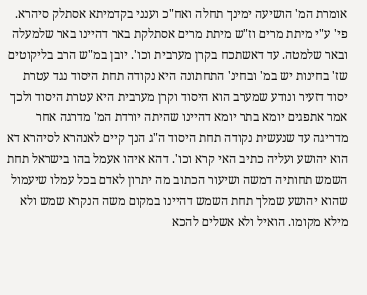אומרת המ' הושיעה ימינך תחלה ואח"כ וענני בקדמיתא אסתלק סיהרא. פי' ע"י מיתת מרים וז"ש מיתת מרים אסתלקת באר דהיינו באר שלמעלה ובאר שלמטה. עד דאשתכח בקרן מערבית וכו'. יובן במ"ש הרב בליקוטים שז' בחינות יש במ' ובחינ' התחתונה היא נקודה תחת היסוד נגד עטרת יסוד דזעיר ונודע שמערב הוא היסוד וקרן מערבית היא עטרת היסוד ולכך אמר אתפגים יומא בתר יומא דהיינו שהיתה יורדת המ' מדרגה אחר מדריגה עד שנעשית נקודה תחת היסוד ה"ג הנך קיים לאנהרא לסיהרא דא הוא יהושע ועליה כתיב האי קרא וכו'. דהא איהו אעמל בהו בישראל תחת השמש תחותיה דמשה ושיעור הכתוב מה יתרון לאדם בכל עמלו שיעמול שהוא יהושע שמלך תחת השמש דהיינו במקום משה הנקרא שמש ולא מילא מקומו. הואיל ולא אשלים להכא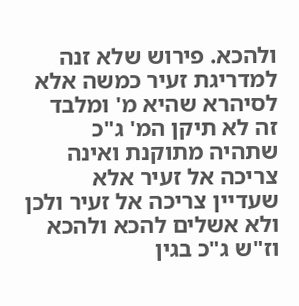ולהכא. פירוש שלא זנה למדריגת זעיר כמשה אלא לסיהרא שהיא מ' ומלבד זה לא תיקן המ' ג"כ שתהיה מתוקנת ואינה צריכה אל זעיר אלא שעדיין צריכה אל זעיר ולכן ולא אשלים להכא ולהכא וז"ש ג"כ בגין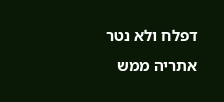דפלח ולא נטר אתריה ממש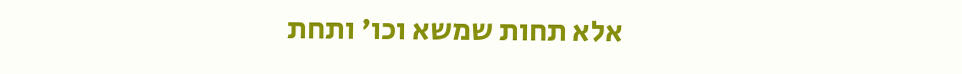אלא תחות שמשא וכו' ותחת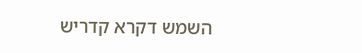השמש דקרא קדריש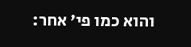והוא כמו פי' אחר: